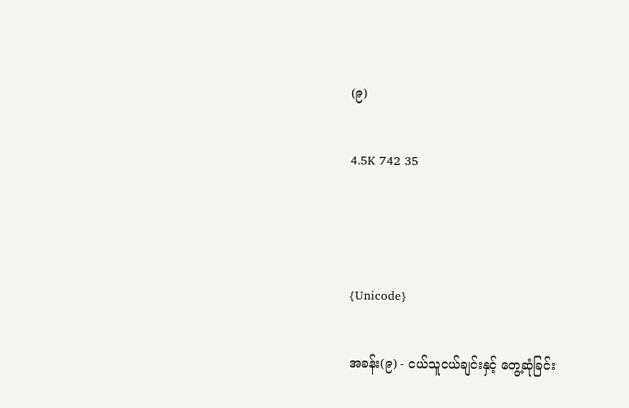(၉)

4.5K 742 35



{Unicode}

အခန်း(၉) - ငယ်သူငယ်ချင်းနှင့် တွေ့ဆုံခြင်း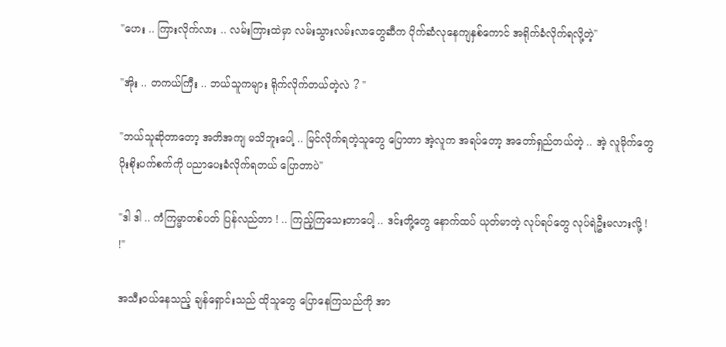"ဟေး .. ကြားလိုက်လား .. လမ်းကြားထဲမှာ လမ်းသွားလမ်းလာတွေဆီက ပိုက်ဆံလုနေကျနှစ်ကောင် အရိုက်ခံလိုက်ရလို့တဲ့"

"အိုး .. တကယ်ကြီး .. ဘယ်သူကများ ရိုက်လိုက်တယ်တဲ့လဲ ? "

"ဘယ်သူဆိုတာတော့ အတိအကျ မသိဘူးပေါ့ .. မြင်လိုက်ရတဲ့သူတွေ ပြောတာ အဲ့လူက အရပ်တော့ အတော်ရှည်တယ်တဲ့ .. အဲ့ လူမိုက်တွေ ပိုးစိုးပက်စက်ကို ပညာပေးခံလိုက်ရတယ် ပြောတာပဲ"

"ဒါ ဒါ .. ကံကြမ္မာတစ်ပတ် ပြန်လည်တာ ! .. ကြည့်ကြသေးတာပေါ့ .. ဒင်းတို့တွေ နောက်ထပ် ယုတ်မာတဲ့ လုပ်ရပ်တွေ လုပ်ရဲဦးမလားလို့ ! !"

အသီးဝယ်နေသည့် ချန်ရှောင်းသည် ထိုသူတွေ ပြောနေကြသည်ကို အာ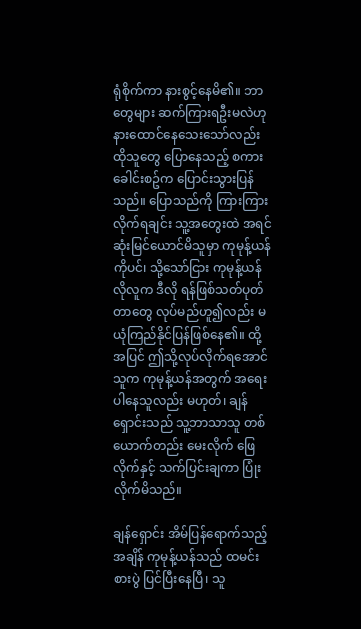ရုံစိုက်ကာ နားစွင့်နေမိ၏။ ဘာတွေများ ဆက်ကြားရဦးမလဲဟု နားထောင်နေသေးသော်လည်း ထိုသူတွေ ပြောနေသည့် စကားခေါင်းစဥ်က ပြောင်းသွားပြန်သည်။ ပြောသည်ကို ကြားကြားလိုက်ရချင်း သူ့အတွေးထဲ အရင်ဆုံးမြင်ယောင်မိသူမှာ ကုမုန့်ယန်ကိုပင်၊ သို့သော်ငြား ကုမုန့်ယန်လိုလူက ဒီလို ရန်ဖြစ်သတ်ပုတ်တာတွေ လုပ်မည်ဟူ၍လည်း မယုံကြည်နိုင်ပြန်ဖြစ်နေ၏။ ထို့အပြင် ဤသို့လုပ်လိုက်ရအောင် သူက ကုမုန့်ယန်အတွက် အရေးပါနေသူလည်း မဟုတ်၊ ချန်ရှောင်းသည် သူ့ဘာသာသူ တစ်ယောက်တည်း မေးလိုက် ဖြေလိုက်နှင့် သက်ပြင်းချကာ ပြုံးလိုက်မိသည်။

ချန်ရှောင်း အိမ်ပြန်ရောက်သည့်အချိန် ကုမုန့်ယန်သည် ထမင်းစားပွဲ ပြင်ပြီးနေပြီ၊ သူ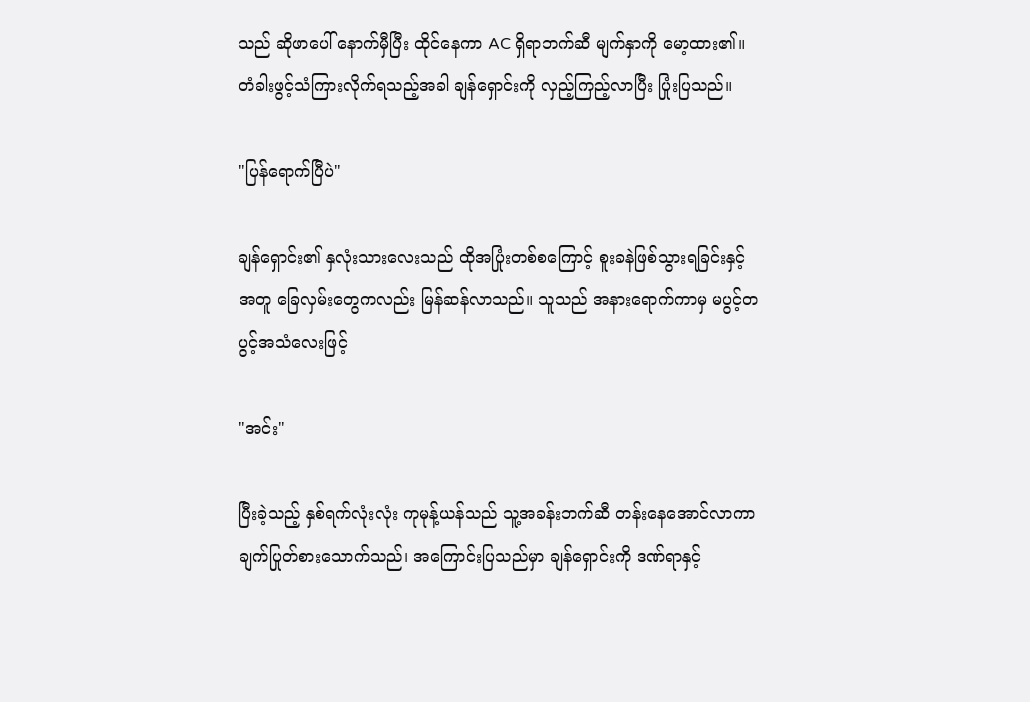သည် ဆိုဖာပေါ် နောက်မှီပြီး ထိုင်နေကာ AC ရှိရာဘက်ဆီ မျက်နှာကို မော့ထား၏။ တံခါးဖွင့်သံကြားလိုက်ရသည့်အခါ ချန်ရှောင်းကို လှည့်ကြည့်လာပြီး ပြုံးပြသည်။

"ပြန်ရောက်ပြီပဲ"

ချန်ရှောင်း၏ နှလုံးသားလေးသည် ထိုအပြုံးတစ်စကြောင့် စူးခနဲဖြစ်သွားရခြင်းနှင့်အတူ ခြေလှမ်းတွေကလည်း မြန်ဆန်လာသည်။ သူသည် အနားရောက်ကာမှ မပွင့်တပွင့်အသံလေးဖြင့်

"အင်း"

ပြီးခဲ့သည့် နှစ်ရက်လုံးလုံး ကုမုန့်ယန်သည် သူ့အခန်းဘက်ဆီ တန်းနေအောင်လာကာ ချက်ပြုတ်စားသောက်သည်၊ အကြောင်းပြသည်မှာ ချန်ရှောင်းကို ဒဏ်ရာနှင့်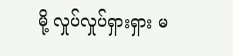မို့ လှုပ်လှုပ်ရှားရှား မ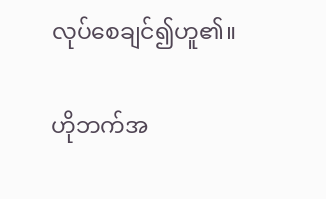လုပ်စေချင်၍ဟူ၏။

ဟိုဘက်အ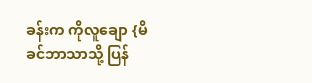ခန်းက ကိုလူချော {မိခင်ဘာသာသို့ ပြန်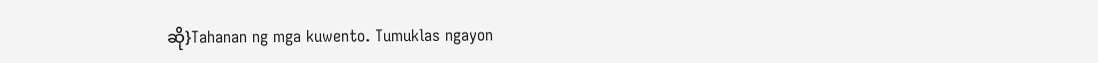ဆို}Tahanan ng mga kuwento. Tumuklas ngayon